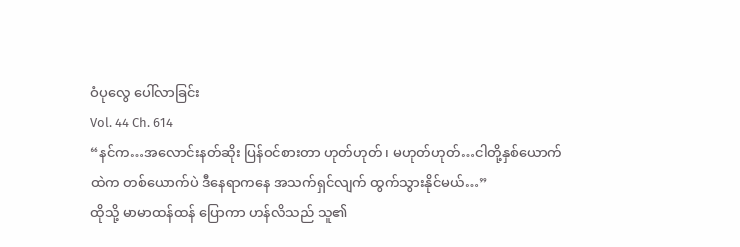ဝံပုလွေ ပေါ်လာခြင်း
Vol. 44 Ch. 614
“နင်က…အလောင်းနတ်ဆိုး ပြန်ဝင်စားတာ ဟုတ်ဟုတ်၊ မဟုတ်ဟုတ်…ငါတို့နှစ်ယောက်ထဲက တစ်ယောက်ပဲ ဒီနေရာကနေ အသက်ရှင်လျက် ထွက်သွားနိုင်မယ်…”
ထိုသို့ မာမာထန်ထန် ပြောကာ ဟန်လိသည် သူ၏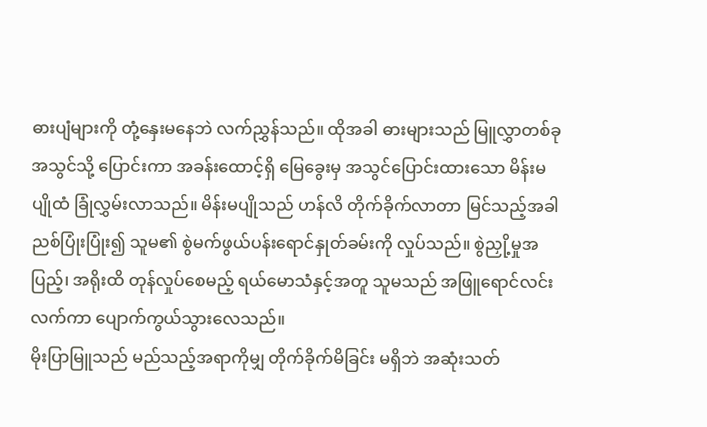ဓားပျံများကို တုံ့နှေးမနေဘဲ လက်ညွှန်သည်။ ထိုအခါ ဓားများသည် မြူလွှာတစ်ခုအသွင်သို့ ပြောင်းကာ အခန်းထောင့်ရှိ မြေခွေးမှ အသွင်ပြောင်းထားသော မိန်းမပျိုထံ ခြုံလွှမ်းလာသည်။ မိန်းမပျိုသည် ဟန်လိ တိုက်ခိုက်လာတာ မြင်သည့်အခါ ညစ်ပြုံးပြုံး၍ သူမ၏ စွဲမက်ဖွယ်ပန်းရောင်နှုတ်ခမ်းကို လှုပ်သည်။ စွဲညှို့မှုအပြည့်၊ အရိုးထိ တုန်လှုပ်စေမည့် ရယ်မောသံနှင့်အတူ သူမသည် အဖြူရောင်လင်းလက်ကာ ပျောက်ကွယ်သွားလေသည်။
မိုးပြာမြူသည် မည်သည့်အရာကိုမျှ တိုက်ခိုက်မိခြင်း မရှိဘဲ အဆုံးသတ်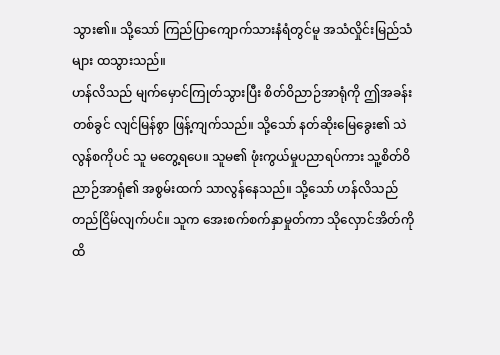သွား၏။ သို့သော် ကြည်ပြာကျောက်သားနံရံတွင်မူ အသံလှိုင်းမြည်သံများ ထသွားသည်။
ဟန်လိသည် မျက်မှောင်ကြုတ်သွားပြီး စိတ်ဝိညာဉ်အာရုံကို ဤအခန်းတစ်ခွင် လျင်မြန်စွာ ဖြန့်ကျက်သည်။ သို့သော် နတ်ဆိုးမြေခွေး၏ သဲလွန်စကိုပင် သူ မတွေ့ရပေ။ သူမ၏ ဖုံးကွယ်မှုပညာရပ်ကား သူ့စိတ်ဝိညာဉ်အာရုံ၏ အစွမ်းထက် သာလွန်နေသည်။ သို့သော် ဟန်လိသည် တည်ငြိမ်လျက်ပင်။ သူက အေးစက်စက်နှာမှုတ်ကာ သိုလှောင်အိတ်ကို ထိ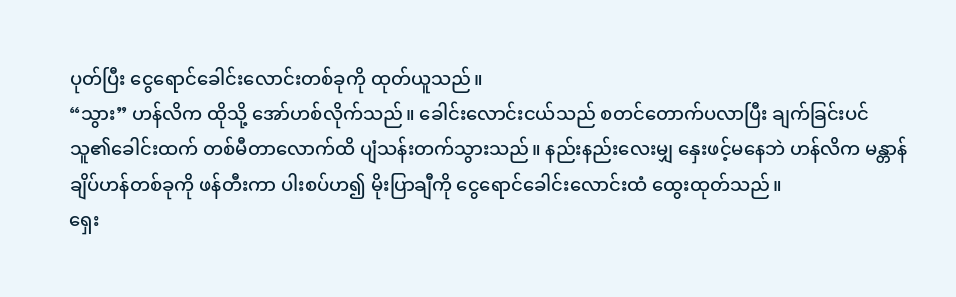ပုတ်ပြီး ငွေရောင်ခေါင်းလောင်းတစ်ခုကို ထုတ်ယူသည်။
“သွား” ဟန်လိက ထိုသို့ အော်ဟစ်လိုက်သည်။ ခေါင်းလောင်းငယ်သည် စတင်တောက်ပလာပြီး ချက်ခြင်းပင် သူ၏ခေါင်းထက် တစ်မီတာလောက်ထိ ပျံသန်းတက်သွားသည်။ နည်းနည်းလေးမျှ နှေးဖင့်မနေဘဲ ဟန်လိက မန္တာန်ချိပ်ဟန်တစ်ခုကို ဖန်တီးကာ ပါးစပ်ဟ၍ မိုးပြာချီကို ငွေရောင်ခေါင်းလောင်းထံ ထွေးထုတ်သည်။
ရှေး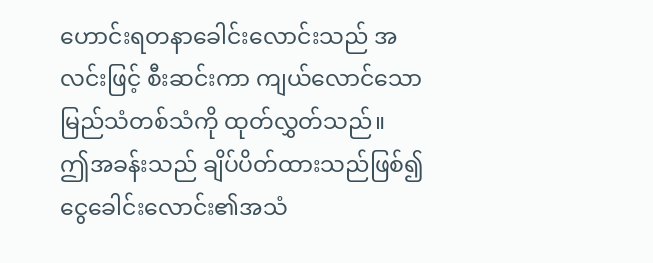ဟောင်းရတနာခေါင်းလောင်းသည် အလင်းဖြင့် စီးဆင်းကာ ကျယ်လောင်သောမြည်သံတစ်သံကို ထုတ်လွှတ်သည်။
ဤအခန်းသည် ချိပ်ပိတ်ထားသည်ဖြစ်၍ ငွေခေါင်းလောင်း၏အသံ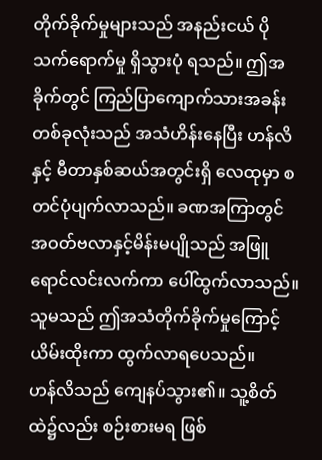တိုက်ခိုက်မှုများသည် အနည်းငယ် ပိုသက်ရောက်မှု ရှိသွားပုံ ရသည်။ ဤအခိုက်တွင် ကြည်ပြာကျောက်သားအခန်းတစ်ခုလုံးသည် အသံဟိန်းနေပြီး ဟန်လိနှင့် မီတာနှစ်ဆယ်အတွင်းရှိ လေထုမှာ စတင်ပုံပျက်လာသည်။ ခဏအကြာတွင် အဝတ်ဗလာနှင့်မိန်းမပျိုသည် အဖြူရောင်လင်းလက်ကာ ပေါ်ထွက်လာသည်။ သူမသည် ဤအသံတိုက်ခိုက်မှုကြောင့် ယိမ်းထိုးကာ ထွက်လာရပေသည်။
ဟန်လိသည် ကျေနပ်သွား၏။ သူ့စိတ်ထဲ၌လည်း စဉ်းစားမရ ဖြစ်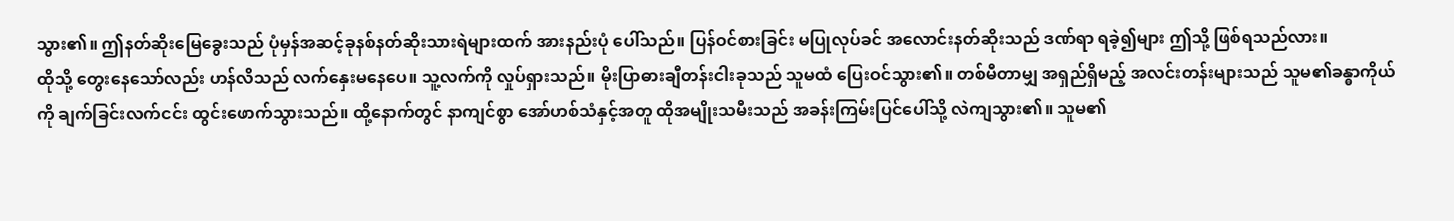သွား၏။ ဤနတ်ဆိုးမြေခွေးသည် ပုံမှန်အဆင့်ခုနစ်နတ်ဆိုးသားရဲများထက် အားနည်းပုံ ပေါ်သည်။ ပြန်ဝင်စားခြင်း မပြုလုပ်ခင် အလောင်းနတ်ဆိုးသည် ဒဏ်ရာ ရခဲ့၍များ ဤသို့ ဖြစ်ရသည်လား။
ထိုသို့ တွေးနေသော်လည်း ဟန်လိသည် လက်နှေးမနေပေ။ သူ့လက်ကို လှုပ်ရှားသည်။ မိုးပြာဓားချီတန်းငါးခုသည် သူမထံ ပြေးဝင်သွား၏။ တစ်မီတာမျှ အရှည်ရှိမည့် အလင်းတန်းများသည် သူမ၏ခန္ဓာကိုယ်ကို ချက်ခြင်းလက်ငင်း ထွင်းဖောက်သွားသည်။ ထို့နောက်တွင် နာကျင်စွာ အော်ဟစ်သံနှင့်အတူ ထိုအမျိုးသမီးသည် အခန်းကြမ်းပြင်ပေါ်သို့ လဲကျသွား၏။ သူမ၏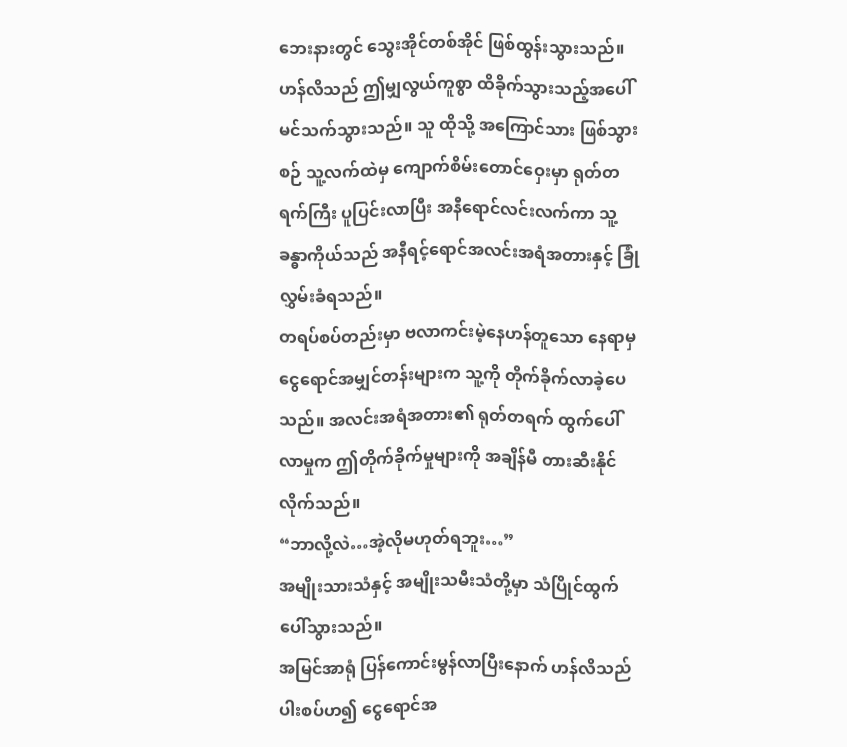ဘေးနားတွင် သွေးအိုင်တစ်အိုင် ဖြစ်ထွန်းသွားသည်။
ဟန်လိသည် ဤမျှလွယ်ကူစွာ ထိခိုက်သွားသည့်အပေါ် မင်သက်သွားသည်။ သူ ထိုသို့ အကြောင်သား ဖြစ်သွားစဉ် သူ့လက်ထဲမှ ကျောက်စိမ်းတောင်ဝှေးမှာ ရုတ်တရက်ကြီး ပူပြင်းလာပြီး အနီရောင်လင်းလက်ကာ သူ့ခန္ဓာကိုယ်သည် အနီရင့်ရောင်အလင်းအရံအတားနှင့် ခြုံလွှမ်းခံရသည်။
တရပ်စပ်တည်းမှာ ဗလာကင်းမဲ့နေဟန်တူသော နေရာမှ ငွေရောင်အမျှင်တန်းများက သူ့ကို တိုက်ခိုက်လာခဲ့ပေသည်။ အလင်းအရံအတား၏ ရုတ်တရက် ထွက်ပေါ်လာမှုက ဤတိုက်ခိုက်မှုများကို အချိန်မီ တားဆီးနိုင်လိုက်သည်။
“ဘာလို့လဲ…အဲ့လိုမဟုတ်ရဘူး…”
အမျိုးသားသံနှင့် အမျိုးသမီးသံတို့မှာ သံပြိုင်ထွက်ပေါ်သွားသည်။
အမြင်အာရုံ ပြန်ကောင်းမွန်လာပြီးနောက် ဟန်လိသည် ပါးစပ်ဟ၍ ငွေရောင်အ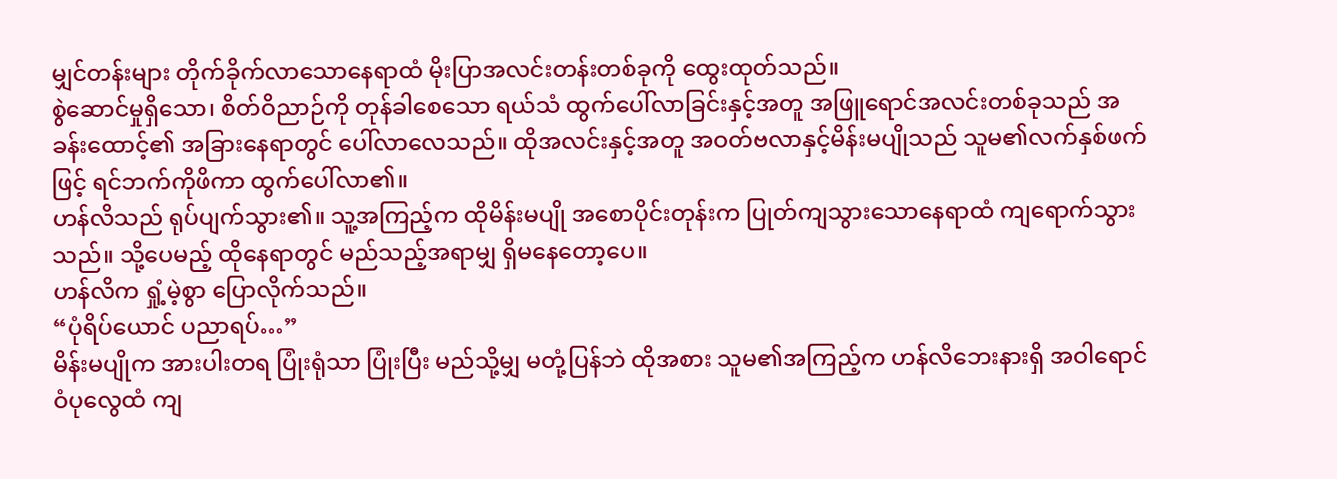မျှင်တန်းများ တိုက်ခိုက်လာသောနေရာထံ မိုးပြာအလင်းတန်းတစ်ခုကို ထွေးထုတ်သည်။
စွဲဆောင်မှုရှိသော၊ စိတ်ဝိညာဉ်ကို တုန်ခါစေသော ရယ်သံ ထွက်ပေါ်လာခြင်းနှင့်အတူ အဖြူရောင်အလင်းတစ်ခုသည် အခန်းထောင့်၏ အခြားနေရာတွင် ပေါ်လာလေသည်။ ထိုအလင်းနှင့်အတူ အဝတ်ဗလာနှင့်မိန်းမပျိုသည် သူမ၏လက်နှစ်ဖက်ဖြင့် ရင်ဘက်ကိုဖိကာ ထွက်ပေါ်လာ၏။
ဟန်လိသည် ရုပ်ပျက်သွား၏။ သူ့အကြည့်က ထိုမိန်းမပျို အစောပိုင်းတုန်းက ပြုတ်ကျသွားသောနေရာထံ ကျရောက်သွားသည်။ သို့ပေမည့် ထိုနေရာတွင် မည်သည့်အရာမျှ ရှိမနေတော့ပေ။
ဟန်လိက ရှုံ့မဲ့စွာ ပြောလိုက်သည်။
“ပုံရိပ်ယောင် ပညာရပ်…”
မိန်းမပျိုက အားပါးတရ ပြုံးရုံသာ ပြုံးပြီး မည်သို့မျှ မတုံ့ပြန်ဘဲ ထိုအစား သူမ၏အကြည့်က ဟန်လိဘေးနားရှိ အဝါရောင်ဝံပုလွေထံ ကျ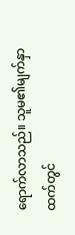ရောက်လာသည်။ သူမ၏မျက်နှာထက်တွင်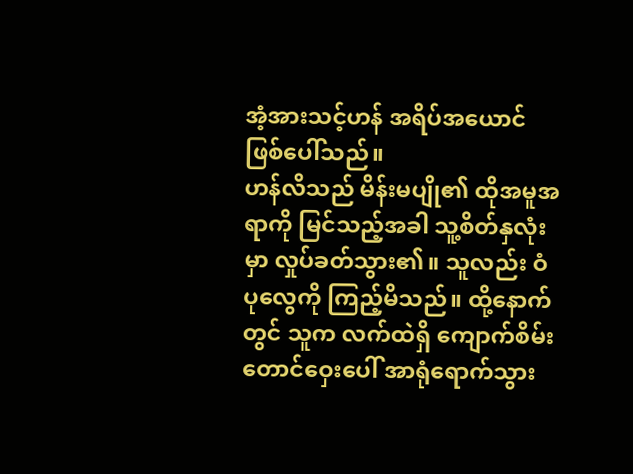အံ့အားသင့်ဟန် အရိပ်အယောင် ဖြစ်ပေါ်သည်။
ဟန်လိသည် မိန်းမပျို၏ ထိုအမူအရာကို မြင်သည့်အခါ သူ့စိတ်နှလုံးမှာ လှုပ်ခတ်သွား၏။ သူလည်း ဝံပုလွေကို ကြည့်မိသည်။ ထို့နောက်တွင် သူက လက်ထဲရှိ ကျောက်စိမ်းတောင်ဝှေးပေါ် အာရုံရောက်သွား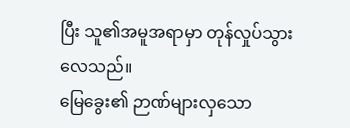ပြီး သူ၏အမူအရာမှာ တုန်လှုပ်သွားလေသည်။
မြေခွေး၏ ဉာဏ်များလှသော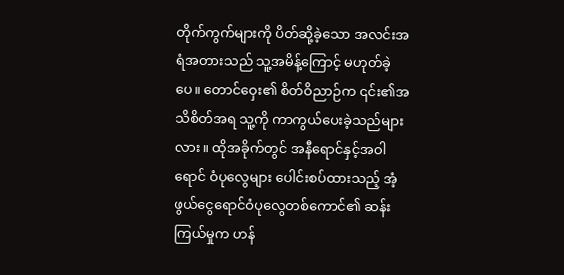တိုက်ကွက်များကို ပိတ်ဆို့ခဲ့သော အလင်းအရံအတားသည် သူ့အမိန့်ကြောင့် မဟုတ်ခဲ့ပေ။ တောင်ဝှေး၏ စိတ်ဝိညာဉ်က ၎င်း၏အသိစိတ်အရ သူ့ကို ကာကွယ်ပေးခဲ့သည်များလား။ ထိုအခိုက်တွင် အနီရောင်နှင့်အဝါရောင် ဝံပုလွေများ ပေါင်းစပ်ထားသည့် အံ့ဖွယ်ငွေရောင်ဝံပုလွေတစ်ကောင်၏ ဆန်းကြယ်မှုက ဟန်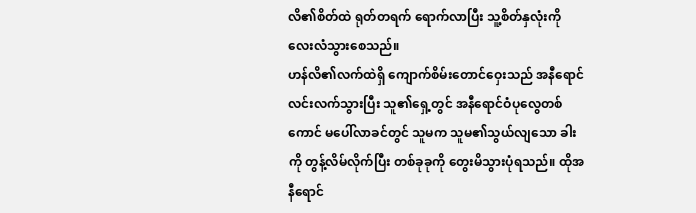လိ၏စိတ်ထဲ ရုတ်တရက် ရောက်လာပြီး သူ့စိတ်နှလုံးကို လေးလံသွားစေသည်။
ဟန်လိ၏လက်ထဲရှိ ကျောက်စိမ်းတောင်ဝှေးသည် အနီရောင်လင်းလက်သွားပြီး သူ၏ရှေ့တွင် အနီရောင်ဝံပုလွေတစ်ကောင် မပေါ်လာခင်တွင် သူမက သူမ၏သွယ်လျသော ခါးကို တွန့်လိမ်လိုက်ပြီး တစ်ခုခုကို တွေးမိသွားပုံရသည်။ ထိုအနီရောင်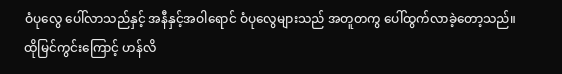ဝံပုလွေ ပေါ်လာသည်နှင့် အနီနှင့်အဝါရောင် ဝံပုလွေများသည် အတူတကွ ပေါ်ထွက်လာခဲ့တော့သည်။ ထိုမြင်ကွင်းကြောင့် ဟန်လိ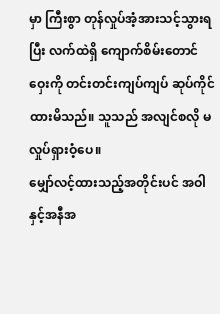မှာ ကြီးစွာ တုန်လှုပ်အံ့အားသင့်သွားရပြီး လက်ထဲရှိ ကျောက်စိမ်းတောင်ဝှေးကို တင်းတင်းကျပ်ကျပ် ဆုပ်ကိုင်ထားမိသည်။ သူသည် အလျင်စလို မလှုပ်ရှားဝံ့ပေ။
မျှော်လင့်ထားသည့်အတိုင်းပင် အဝါနှင့်အနီအ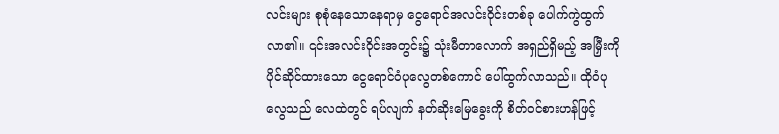လင်းများ စုစုံနေသောနေရာမှ ငွေရောင်အလင်းဝိုင်းတစ်ခု ပေါက်ကွဲထွက်လာ၏။ ၎င်းအလင်းဝိုင်းအတွင်း၌ သုံးမီတာလောက် အရှည်ရှိမည့် အမြှီးကို ပိုင်ဆိုင်ထားသော ငွေရောင်ဝံပုလွေတစ်ကောင် ပေါ်ထွက်လာသည်။ ထိုဝံပုလွေသည် လေထဲတွင် ရပ်လျက် နတ်ဆိုးမြေခွေးကို စိတ်ဝင်စားဟန်ဖြင့်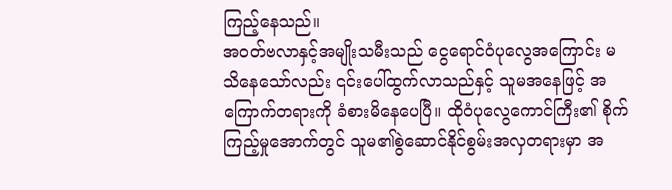ကြည့်နေသည်။
အဝတ်ဗလာနှင့်အမျိုးသမီးသည် ငွေရောင်ဝံပုလွေအကြောင်း မသိနေသော်လည်း ၎င်းပေါ်ထွက်လာသည်နှင့် သူမအနေဖြင့် အကြောက်တရားကို ခံစားမိနေပေပြီ။ ထိုဝံပုလွေကောင်ကြီး၏ စိုက်ကြည့်မှုအောက်တွင် သူမ၏စွဲဆောင်နိုင်စွမ်းအလှတရားမှာ အ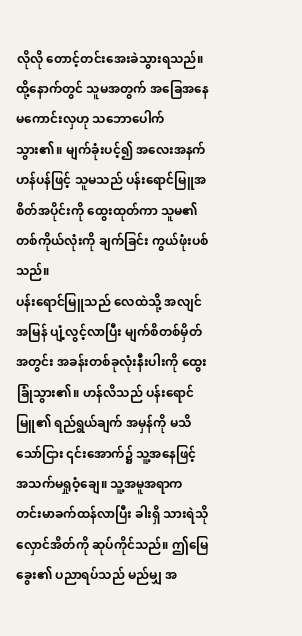လိုလို တောင့်တင်းအေးခဲသွားရသည်။ ထို့နောက်တွင် သူမအတွက် အခြေအနေ မကောင်းလှဟု သဘောပေါက်သွား၏။ မျက်ခုံးပင့်၍ အလေးအနက်ဟန်ပန်ဖြင့် သူမသည် ပန်းရောင်မြူအစိတ်အပိုင်းကို ထွေးထုတ်ကာ သူမ၏တစ်ကိုယ်လုံးကို ချက်ခြင်း ကွယ်ဖုံးပစ်သည်။
ပန်းရောင်မြူသည် လေထဲသို့ အလျင်အမြန် ပျံ့လွင့်လာပြီး မျက်စိတစ်မှိတ်အတွင်း အခန်းတစ်ခုလုံးနီးပါးကို ထွေးခြုံသွား၏။ ဟန်လိသည် ပန်းရောင်မြူ၏ ရည်ရွယ်ချက် အမှန်ကို မသိသော်ငြား ၎င်းအောက်၌ သူ့အနေဖြင့် အသက်မရှုဝံ့ချေ။ သူ့အမူအရာက တင်းမာခက်ထန်လာပြီး ခါးရှိ သားရဲသိုလှောင်အိတ်ကို ဆုပ်ကိုင်သည်။ ဤမြေခွေး၏ ပညာရပ်သည် မည်မျှ အ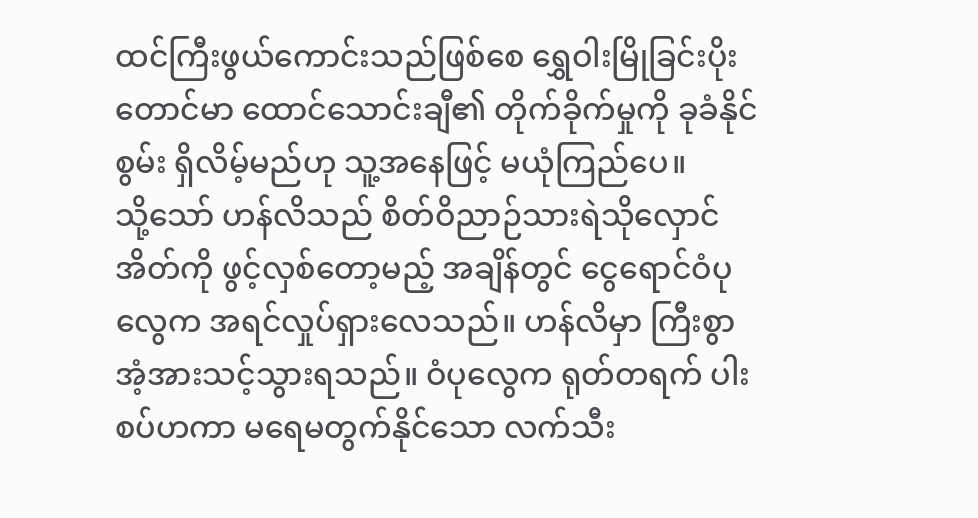ထင်ကြီးဖွယ်ကောင်းသည်ဖြစ်စေ ရွှေဝါးမြိုခြင်းပိုးတောင်မာ ထောင်သောင်းချီ၏ တိုက်ခိုက်မှုကို ခုခံနိုင်စွမ်း ရှိလိမ့်မည်ဟု သူ့အနေဖြင့် မယုံကြည်ပေ။
သို့သော် ဟန်လိသည် စိတ်ဝိညာဉ်သားရဲသိုလှောင်အိတ်ကို ဖွင့်လှစ်တော့မည့် အချိန်တွင် ငွေရောင်ဝံပုလွေက အရင်လှုပ်ရှားလေသည်။ ဟန်လိမှာ ကြီးစွာ အံ့အားသင့်သွားရသည်။ ဝံပုလွေက ရုတ်တရက် ပါးစပ်ဟကာ မရေမတွက်နိုင်သော လက်သီး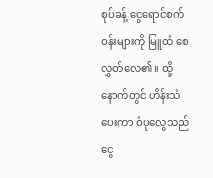စုပ်ခန့် ငွေရောင်စက်ဝန်းများကို မြူထံ စေလွှတ်လေ၏။ ထို့နောက်တွင် ဟိန်းသံပေးကာ ဝံပုလွေသည် ငွေ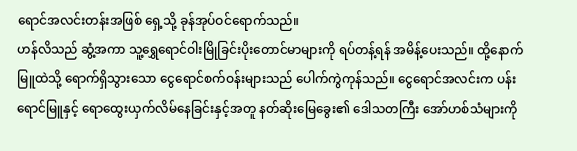ရောင်အလင်းတန်းအဖြစ် ရှေ့သို့ ခုန်အုပ်ဝင်ရောက်သည်။
ဟန်လိသည် ဆွံ့အကာ သူ့ရွှေရောင်ဝါးမြိုခြင်းပိုးတောင်မာများကို ရပ်တန့်ရန် အမိန့်ပေးသည်။ ထို့နောက် မြူထဲသို့ ရောက်ရှိသွားသော ငွေရောင်စက်ဝန်းများသည် ပေါက်ကွဲကုန်သည်။ ငွေရောင်အလင်းက ပန်းရောင်မြူနှင့် ရောထွေးယှက်လိမ်နေခြင်းနှင့်အတူ နတ်ဆိုးမြေခွေး၏ ဒေါသတကြီး အော်ဟစ်သံများကို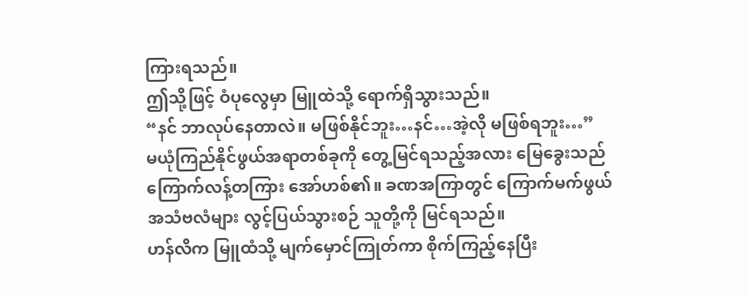ကြားရသည်။
ဤသို့ဖြင့် ဝံပုလွေမှာ မြူထဲသို့ ရောက်ရှိသွားသည်။
“နင် ဘာလုပ်နေတာလဲ။ မဖြစ်နိုင်ဘူး…နင်…အဲ့လို မဖြစ်ရဘူး…”
မယုံကြည်နိုင်ဖွယ်အရာတစ်ခုကို တွေ့မြင်ရသည့်အလား မြေခွေးသည် ကြောက်လန့်တကြား အော်ဟစ်၏။ ခဏအကြာတွင် ကြောက်မက်ဖွယ် အသံဗလံများ လွင့်ပြယ်သွားစဉ် သူတို့ကို မြင်ရသည်။
ဟန်လိက မြူထံသို့ မျက်မှောင်ကြုတ်ကာ စိုက်ကြည့်နေပြီး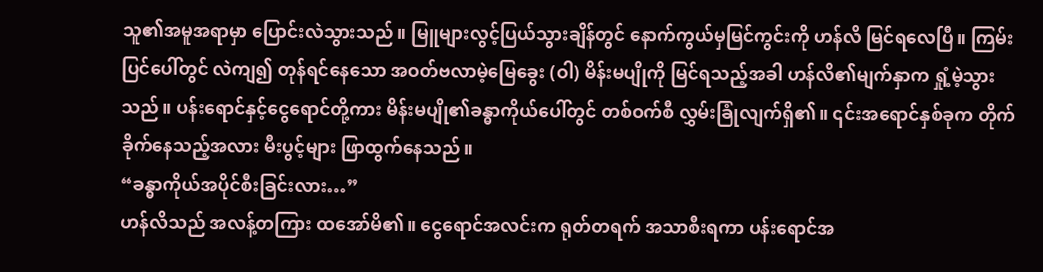သူ၏အမူအရာမှာ ပြောင်းလဲသွားသည်။ မြူများလွင့်ပြယ်သွားချိန်တွင် နောက်ကွယ်မှမြင်ကွင်းကို ဟန်လိ မြင်ရလေပြီ။ ကြမ်းပြင်ပေါ်တွင် လဲကျ၍ တုန်ရင်နေသော အဝတ်ဗလာမဲ့မြေခွေး (ဝါ) မိန်းမပျိုကို မြင်ရသည့်အခါ ဟန်လိ၏မျက်နှာက ရှုံ့မဲ့သွားသည်။ ပန်းရောင်နှင့်ငွေရောင်တို့ကား မိန်းမပျို၏ခန္ဓာကိုယ်ပေါ်တွင် တစ်ဝက်စီ လွှမ်းခြုံလျက်ရှိ၏။ ၎င်းအရောင်နှစ်ခုက တိုက်ခိုက်နေသည့်အလား မီးပွင့်များ ဖြာထွက်နေသည်။
“ခန္ဓာကိုယ်အပိုင်စီးခြင်းလား…”
ဟန်လိသည် အလန့်တကြား ထအော်မိ၏။ ငွေရောင်အလင်းက ရုတ်တရက် အသာစီးရကာ ပန်းရောင်အ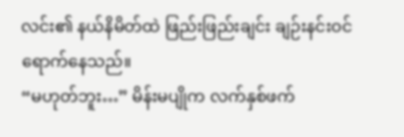လင်း၏ နယ်နိမိတ်ထဲ ဖြည်းဖြည်းချင်း ချဉ်းနင်းဝင်ရောက်နေသည်။
“မဟုတ်ဘူး…” မိန်းမပျိုက လက်နှစ်ဖက်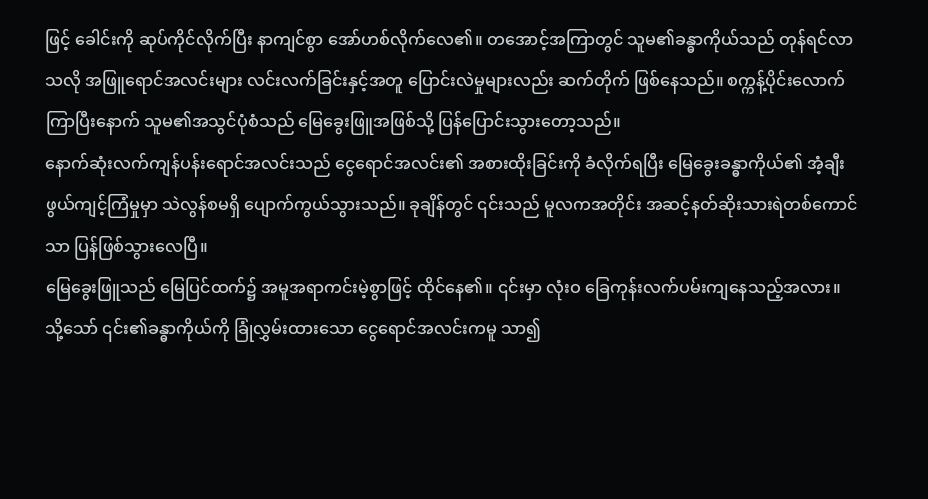ဖြင့် ခေါင်းကို ဆုပ်ကိုင်လိုက်ပြီး နာကျင်စွာ အော်ဟစ်လိုက်လေ၏။ တအောင့်အကြာတွင် သူမ၏ခန္ဓာကိုယ်သည် တုန်ရင်လာသလို အဖြူရောင်အလင်းများ လင်းလက်ခြင်းနှင့်အတူ ပြောင်းလဲမှုများလည်း ဆက်တိုက် ဖြစ်နေသည်။ စက္ကန့်ပိုင်းလောက်ကြာပြီးနောက် သူမ၏အသွင်ပုံစံသည် မြေခွေးဖြူအဖြစ်သို့ ပြန်ပြောင်းသွားတော့သည်။
နောက်ဆုံးလက်ကျန်ပန်းရောင်အလင်းသည် ငွေရောင်အလင်း၏ အစားထိုးခြင်းကို ခံလိုက်ရပြီး မြေခွေးခန္ဓာကိုယ်၏ အံ့ချီးဖွယ်ကျင့်ကြံမှုမှာ သဲလွန်စမရှိ ပျောက်ကွယ်သွားသည်။ ခုချိန်တွင် ၎င်းသည် မူလကအတိုင်း အဆင့်နတ်ဆိုးသားရဲတစ်ကောင်သာ ပြန်ဖြစ်သွားလေပြီ။
မြေခွေးဖြူသည် မြေပြင်ထက်၌ အမူအရာကင်းမဲ့စွာဖြင့် ထိုင်နေ၏။ ၎င်းမှာ လုံးဝ ခြေကုန်းလက်ပမ်းကျနေသည့်အလား။ သို့သော် ၎င်း၏ခန္ဓာကိုယ်ကို ခြုံလွှမ်းထားသော ငွေရောင်အလင်းကမူ သာ၍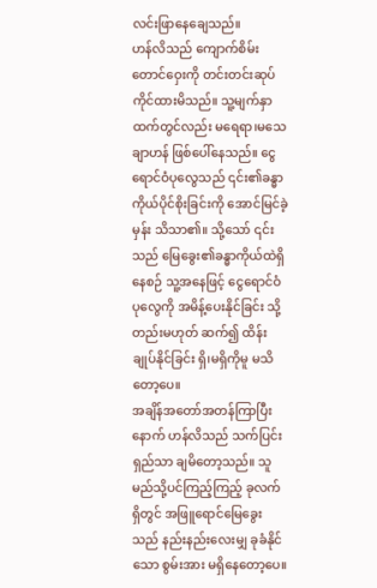လင်းဖြာနေချေသည်။
ဟန်လိသည် ကျောက်စိမ်းတောင်ဝှေးကို တင်းတင်းဆုပ်ကိုင်ထားမိသည်။ သူ့မျက်နှာထက်တွင်လည်း မရေရာ၊မသေချာဟန် ဖြစ်ပေါ်နေသည်။ ငွေရောင်ဝံပုလွေသည် ၎င်း၏ခန္ဓာကိုယ်ပိုင်စိုးခြင်းကို အောင်မြင်ခဲ့မှန်း သိသာ၏။ သို့သော် ၎င်းသည် မြေခွေး၏ခန္ဓာကိုယ်ထဲရှိနေစဉ် သူ့အနေဖြင့် ငွေရောင်ဝံပုလွေကို အမိန့်ပေးနိုင်ခြင်း သို့တည်းမဟုတ် ဆက်၍ ထိန်းချုပ်နိုင်ခြင်း ရှိ၊မရှိကိုမူ မသိတော့ပေ။
အချိန်အတော်အတန်ကြာပြီးနောက် ဟန်လိသည် သက်ပြင်းရှည်သာ ချမိတော့သည်။ သူ မည်သို့ပင်ကြည့်ကြည့် ခုလက်ရှိတွင် အဖြူရောင်မြေခွေးသည် နည်းနည်းလေးမျှ ခုခံနိုင်သော စွမ်းအား မရှိနေတော့ပေ။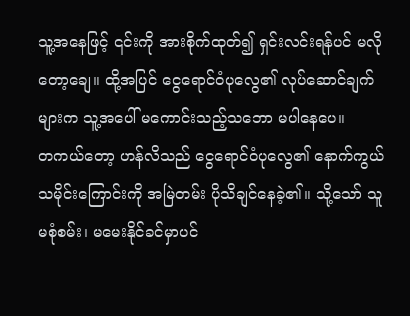သူ့အနေဖြင့် ၎င်းကို အားစိုက်ထုတ်၍ ရှင်းလင်းရန်ပင် မလိုတော့ချေ။ ထို့အပြင် ငွေရောင်ဝံပုလွေ၏ လုပ်ဆောင်ချက်များက သူ့အပေါ် မကောင်းသည့်သဘော မပါနေပေ။
တကယ်တော့ ဟန်လိသည် ငွေရောင်ဝံပုလွေ၏ နောက်ကွယ်သမိုင်းကြောင်းကို အမြဲတမ်း ပိုသိချင်နေခဲ့၏။ သို့သော် သူ မစုံစမ်း၊ မမေးနိုင်ခင်မှာပင်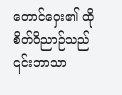တောင်ဝှေး၏ ထိုစိတ်ဝိညာဉ်သည် ၎င်းဘာသာ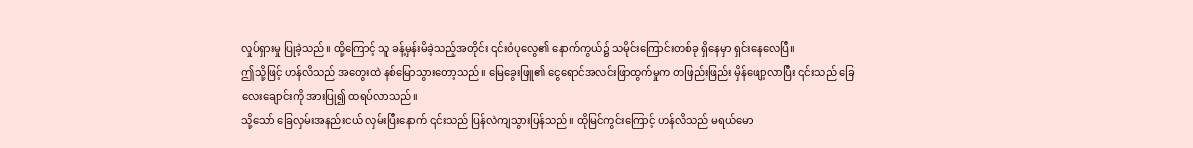လှုပ်ရှားမှု ပြုခဲ့သည်။ ထို့ကြောင့် သူ ခန့်မှန်းမိခဲ့သည့်အတိုင်း ၎င်းဝံပုလွေ၏ နောက်ကွယ်၌ သမိုင်းကြောင်းတစ်ခု ရှိနေမှာ ရှင်းနေလေပြီ။
ဤသို့ဖြင့် ဟန်လိသည် အတွေးထဲ နစ်မြောသွားတော့သည်။ မြေခွေးဖြူ၏ ငွေရောင်အလင်းဖြာထွက်မှုက တဖြည်းဖြည်း မှိန်ဖျော့လာပြီး ၎င်းသည် ခြေလေးချောင်းကို အားပြု၍ ထရပ်လာသည်။
သို့သော် ခြေလှမ်းအနည်းငယ် လှမ်းပြီးနောက် ၎င်းသည် ပြန်လဲကျသွားပြန်သည်။ ထိုမြင်ကွင်းကြောင့် ဟန်လိသည် မရယ်မော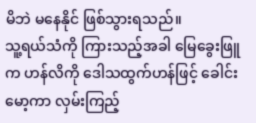မိဘဲ မနေနိုင် ဖြစ်သွားရသည်။
သူ့ရယ်သံကို ကြားသည့်အခါ မြေခွေးဖြူက ဟန်လိကို ဒေါသထွက်ဟန်ဖြင့် ခေါင်းမော့ကာ လှမ်းကြည့်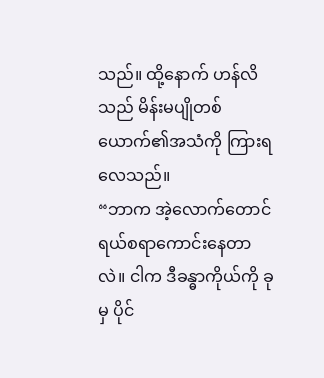သည်။ ထို့နောက် ဟန်လိသည် မိန်းမပျိုတစ်ယောက်၏အသံကို ကြားရလေသည်။
“ဘာက အဲ့လောက်တောင် ရယ်စရာကောင်းနေတာလဲ။ ငါက ဒီခန္ဓာကိုယ်ကို ခုမှ ပိုင်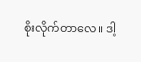စိုးလိုက်တာလေ။ ဒါ့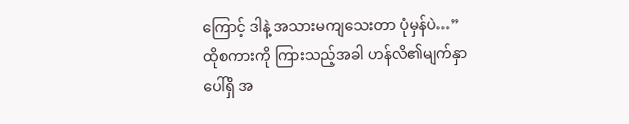ကြောင့် ဒါနဲ့ အသားမကျသေးတာ ပုံမှန်ပဲ…”
ထိုစကားကို ကြားသည့်အခါ ဟန်လိ၏မျက်နှာပေါ်ရှိ အ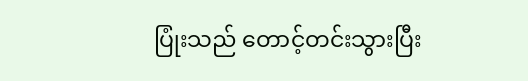ပြုံးသည် တောင့်တင်းသွားပြီး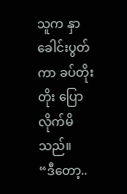သူက နှာခေါင်းပွတ်ကာ ခပ်တိုးတိုး ပြောလိုက်မိသည်။
“ဒီတော့..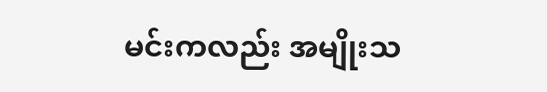မင်းကလည်း အမျိုးသ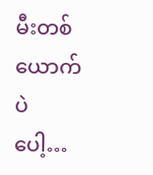မီးတစ်ယောက်ပဲပေါ့…